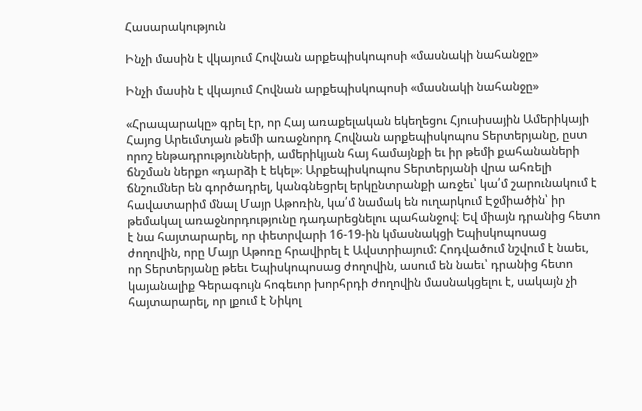Հասարակություն

Ինչի մասին է վկայում Հովնան արքեպիսկոպոսի «մասնակի նահանջը»

Ինչի մասին է վկայում Հովնան արքեպիսկոպոսի «մասնակի նահանջը»

«Հրապարակը» գրել էր, որ Հայ առաքելական եկեղեցու Հյուսիսային Ամերիկայի Հայոց Արեւմտյան թեմի առաջնորդ Հովնան արքեպիսկոպոս Տերտերյանը, ըստ որոշ ենթադրությունների, ամերիկյան հայ համայնքի եւ իր թեմի քահանաների ճնշման ներքո «դարձի է եկել»։ Արքեպիսկոպոս Տերտերյանի վրա ահռելի ճնշումներ են գործադրել, կանգնեցրել երկընտրանքի առջեւ՝ կա՛մ շարունակում է հավատարիմ մնալ Մայր Աթոռին, կա՛մ նամակ են ուղարկում Էջմիածին՝ իր թեմակալ առաջնորդությունը դադարեցնելու պահանջով։ Եվ միայն դրանից հետո է նա հայտարարել, որ փետրվարի 16-19-ին կմասնակցի Եպիսկոպոսաց ժողովին, որը Մայր Աթոռը հրավիրել է Ավստրիայում: Հոդվածում նշվում է նաեւ, որ Տերտերյանը թեեւ Եպիսկոպոսաց ժողովին, ասում են նաեւ՝ դրանից հետո կայանալիք Գերագույն հոգեւոր խորհրդի ժողովին մասնակցելու է, սակայն չի հայտարարել, որ լքում է Նիկոլ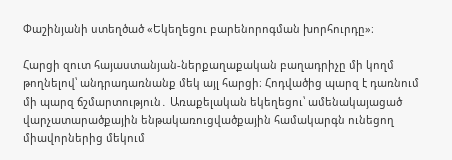Փաշինյանի ստեղծած «Եկեղեցու բարենորոգման խորհուրդը»։

Հարցի զուտ հայաստանյան-ներքաղաքական բաղադրիչը մի կողմ թողնելով՝ անդրադառնանք մեկ այլ հարցի։ Հոդվածից պարզ է դառնում մի պարզ ճշմարտություն․ Առաքելական եկեղեցու՝ ամենակայացած վարչատարածքային ենթակառուցվածքային համակարգն ունեցող միավորներից մեկում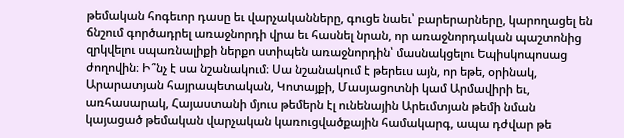թեմական հոգեւոր դասը եւ վարչականները, գուցե նաեւ՝ բարերարները, կարողացել են ճնշում գործադրել առաջնորդի վրա եւ հասնել նրան, որ առաջնորդական պաշտոնից զրկվելու սպառնալիքի ներքո ստիպեն առաջնորդին՝ մասնակցելու Եպիսկոպոսաց ժողովին։ Ի՞նչ է սա նշանակում։ Սա նշանակում է թերեւս այն, որ եթե, օրինակ, Արարատյան հայրապետական, Կոտայքի, Մասյացոտնի կամ Արմավիրի եւ, առհասարակ, Հայաստանի մյուս թեմերն էլ ունենային Արեւմտյան թեմի նման կայացած թեմական վարչական կառուցվածքային համակարգ, ապա դժվար թե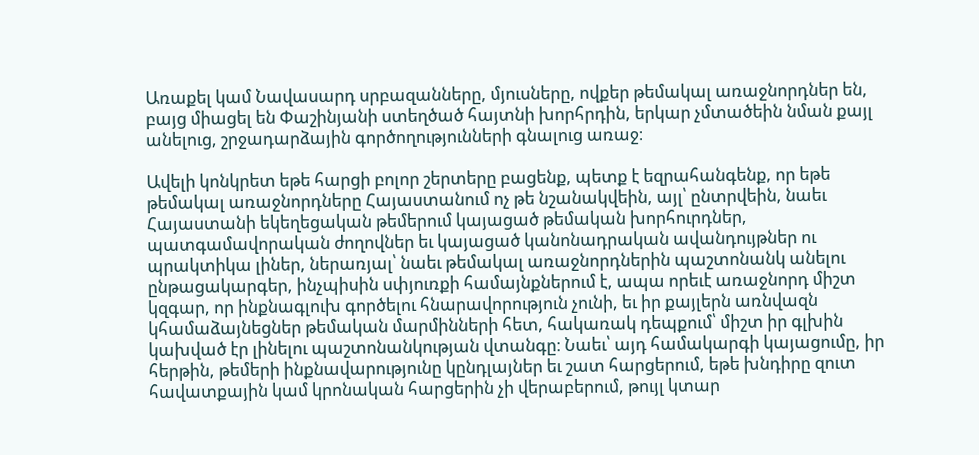Առաքել կամ Նավասարդ սրբազանները, մյուսները, ովքեր թեմակալ առաջնորդներ են, բայց միացել են Փաշինյանի ստեղծած հայտնի խորհրդին, երկար չմտածեին նման քայլ անելուց, շրջադարձային գործողությունների գնալուց առաջ։

Ավելի կոնկրետ եթե հարցի բոլոր շերտերը բացենք, պետք է եզրահանգենք, որ եթե թեմակալ առաջնորդները Հայաստանում ոչ թե նշանակվեին, այլ՝ ընտրվեին, նաեւ Հայաստանի եկեղեցական թեմերում կայացած թեմական խորհուրդներ, պատգամավորական ժողովներ եւ կայացած կանոնադրական ավանդույթներ ու պրակտիկա լիներ, ներառյալ՝ նաեւ թեմակալ առաջնորդներին պաշտոնանկ անելու ընթացակարգեր, ինչպիսին սփյուռքի համայնքներում է, ապա որեւէ առաջնորդ միշտ կզգար, որ ինքնագլուխ գործելու հնարավորություն չունի, եւ իր քայլերն առնվազն կհամաձայնեցներ թեմական մարմինների հետ, հակառակ դեպքում՝ միշտ իր գլխին կախված էր լինելու պաշտոնանկության վտանգը։ Նաեւ՝ այդ համակարգի կայացումը, իր հերթին, թեմերի ինքնավարությունը կընդլայներ եւ շատ հարցերում, եթե խնդիրը զուտ հավատքային կամ կրոնական հարցերին չի վերաբերում, թույլ կտար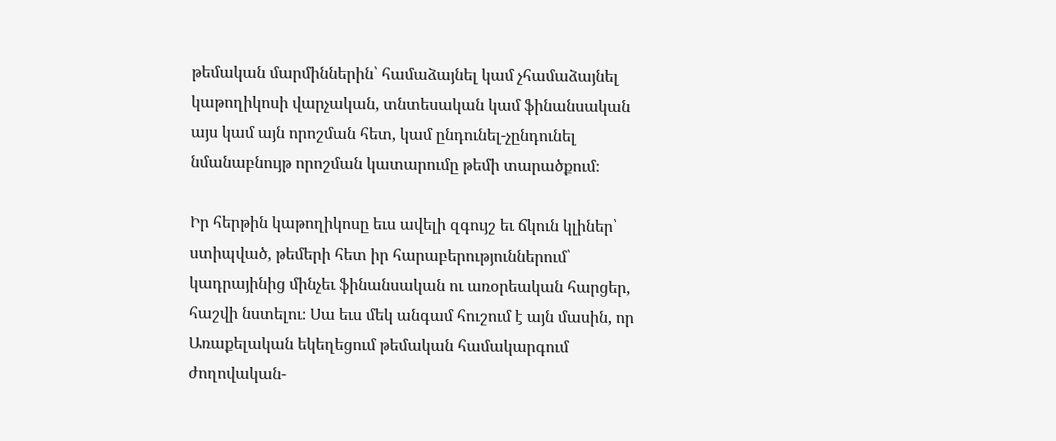թեմական մարմիններին՝ համաձայնել կամ չհամաձայնել կաթողիկոսի վարչական, տնտեսական կամ ֆինանսական այս կամ այն որոշման հետ, կամ ընդունել-չընդունել նմանաբնույթ որոշման կատարումը թեմի տարածքում։

Իր հերթին կաթողիկոսը եւս ավելի զգույշ եւ ճկուն կլիներ՝ ստիպված, թեմերի հետ իր հարաբերություններում՝ կադրայինից մինչեւ ֆինանսական ու առօրեական հարցեր, հաշվի նստելու։ Սա եւս մեկ անգամ հուշում է այն մասին, որ Առաքելական եկեղեցում թեմական համակարգում ժողովական-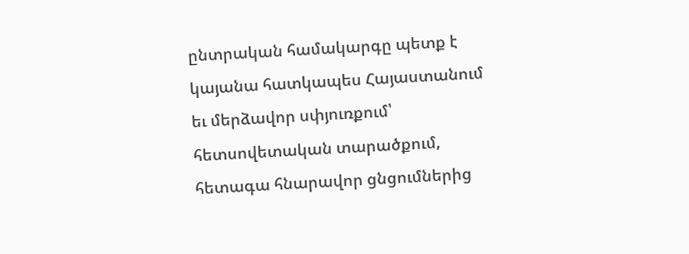ընտրական համակարգը պետք է կայանա հատկապես Հայաստանում եւ մերձավոր սփյուռքում՝ հետսովետական տարածքում, հետագա հնարավոր ցնցումներից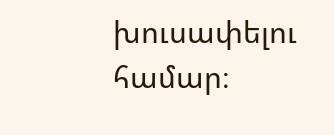խուսափելու համար։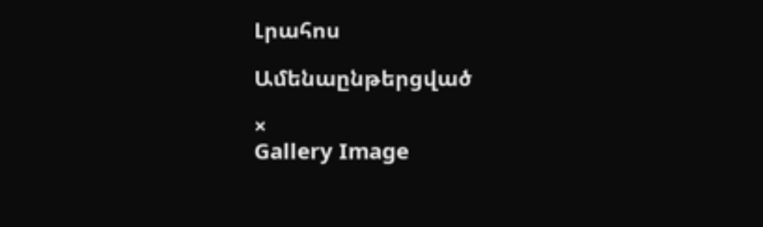Լրահոս

Ամենաընթերցված

×
Gallery Image